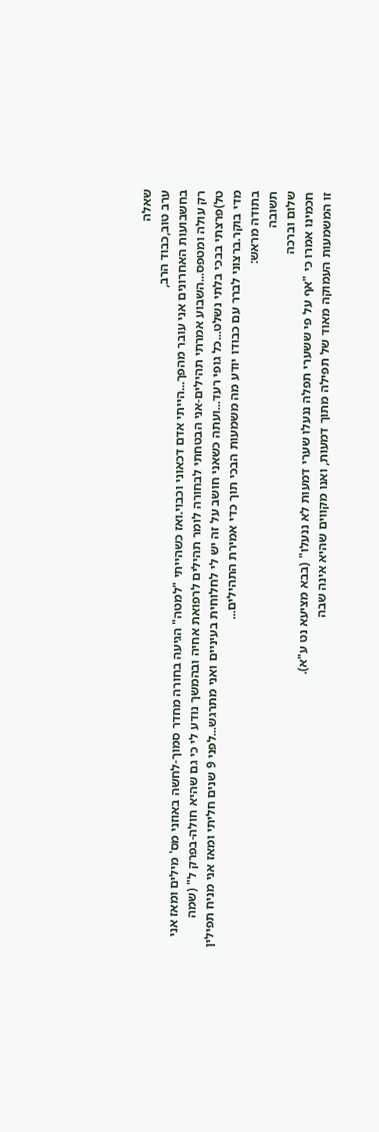שאלה
ערב טוב,כבוד הרב,
בחשבועות האחרונים אני עובר מהפך...הייתי אדם דכאוני וכבוי.ואז כשהייתי "למטה" הגיעה בחורה מחדר סמוך-לחשה באוזני מס' מילים ומאז אני רק עולה ומטפס...השבוע אמרתי תהילים-אני הבטחתי לבחורה לומר תהילים לרפואת אחיה ובהמשך נודע לי כי גם שהיא חולה-בפרק ל" (שמה טל)פרצתי בבכי בלתי נשלט...כל גופי רעד...ועתה כשאני חושב על זה יש לי לחלוחית בעיניים ואני מתרגש...לפני 9 שנים חליתי ומאז אני מניח תפילין מדי בוקר.ברצוני לברר עם כבודו יודע מה משמעות הבכי תוך כדי אמירת התהילים...
בתודה מראש:
תשובה
שלום וברכה
חכמינו אמרו כי "אף על פי ששערי תפלה ננעלו שערי דמעות לא ננעלו" (בבא מציעא נט ע"א).
זו המשמעות העמוקה מאוד של תפילה מתוך דמעות, ואנו מקווים שהיא אינה שבה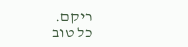ריקם.
כל טוב